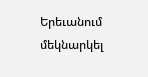Երեւանում մեկնարկել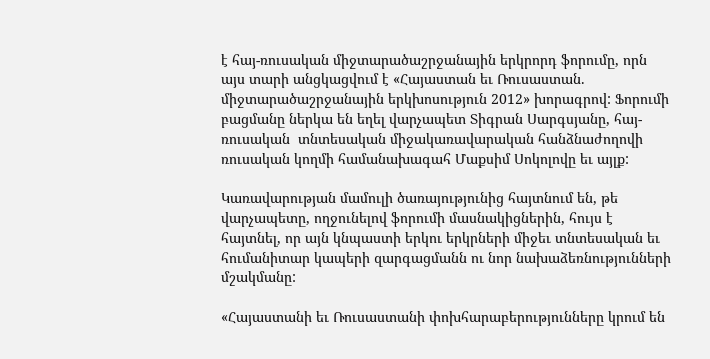է հայ-ռուսական միջտարածաշրջանային երկրորդ ֆորումը, որն այս տարի անցկացվում է «Հայաստան եւ Ռուսաստան. միջտարածաշրջանային երկխոսություն 2012» խորագրով: Ֆորումի բացմանը ներկա են եղել վարչապետ Տիգրան Սարգսյանը, հայ-ռուսական  տնտեսական միջակառավարական հանձնաժողովի ռուսական կողմի համանախագահ Մաքսիմ Սոկոլովը եւ այլք:

Կառավարության մամուլի ծառայությունից հայտնում են, թե վարչապետը, ողջունելով ֆորումի մասնակիցներին, հույս է հայտնել, որ այն կնպաստի երկու երկրների միջեւ տնտեսական եւ հումանիտար կապերի զարգացմանն ու նոր նախաձեռնությունների մշակմանը:

«Հայաստանի եւ Ռուսաստանի փոխհարաբերությունները կրում են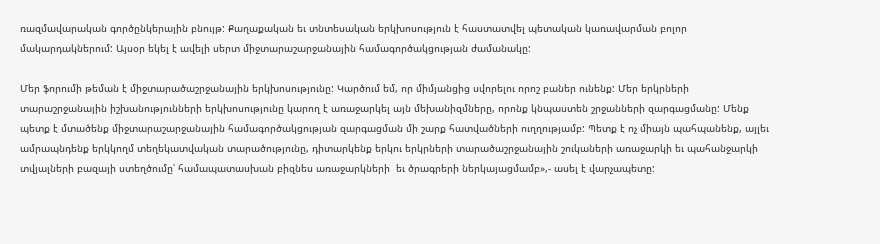ռազմավարական գործընկերային բնույթ: Քաղաքական եւ տնտեսական երկխոսություն է հաստատվել պետական կառավարման բոլոր մակարդակներում: Այսօր եկել է ավելի սերտ միջտարաշարջանային համագործակցության ժամանակը:

Մեր ֆորումի թեման է միջտարածաշրջանային երկխոսությունը: Կարծում եմ, որ միմյանցից սվորելու որոշ բաներ ունենք: Մեր երկրների տարաշրջանային իշխանությունների երկխոսությունը կարող է առաջարկել այն մեխանիզմները, որոնք կնպաստեն շրջանների զարգացմանը: Մենք պետք է մտածենք միջտարաշարջանային համագործակցության զարգացման մի շարք հատվածների ուղղությամբ: Պետք է ոչ միայն պահպանենք, այլեւ ամրապնդենք երկկողմ տեղեկատվական տարածությունը, դիտարկենք երկու երկրների տարածաշրջանային շուկաների առաջարկի եւ պահանջարկի տվյալների բազայի ստեղծումը՝ համապատասխան բիզնես առաջարկների  եւ ծրագրերի ներկայացմամբ»,- ասել է վարչապետը: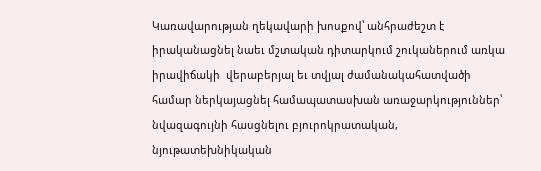Կառավարության ղեկավարի խոսքով՝ անհրաժեշտ է իրականացնել նաեւ մշտական դիտարկում շուկաներում առկա իրավիճակի  վերաբերյալ եւ տվյալ ժամանակահատվածի համար ներկայացնել համապատասխան առաջարկություններ՝ նվազագույնի հասցնելու բյուրոկրատական, նյութատեխնիկական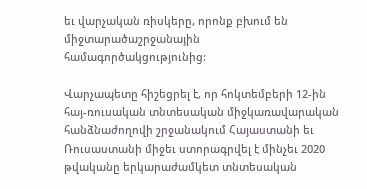եւ վարչական ռիսկերը, որոնք բխում են միջտարածաշրջանային համագործակցությունից:

Վարչապետը հիշեցրել է, որ հոկտեմբերի 12-ին հայ-ռուսական տնտեսական միջկառավարական հանձնաժողովի շրջանակում Հայաստանի եւ Ռուսաստանի միջեւ ստորագրվել է մինչեւ 2020 թվականը երկարաժամկետ տնտեսական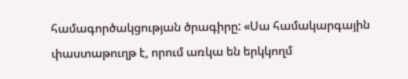համագործակցության ծրագիրը: «Սա համակարգային փաստաթուղթ է, որում առկա են երկկողմ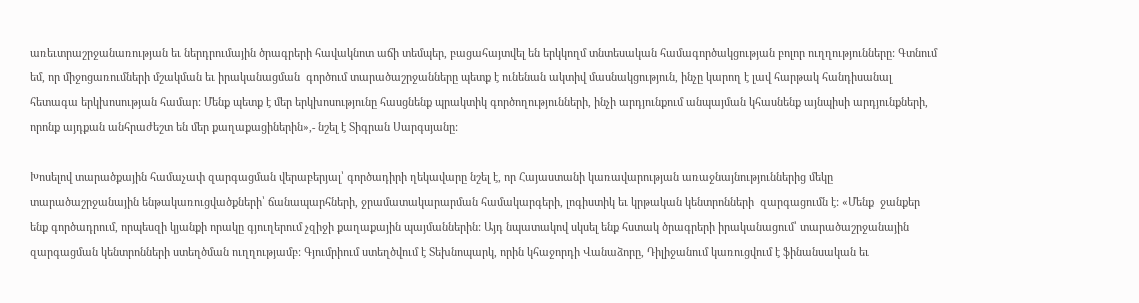առեւտրաշրջանառության եւ ներդրումային ծրագրերի հավակնոտ աճի տեմպեր, բացահայտվել են երկկողմ տնտեսական համագործակցության բոլոր ուղղությունները: Գտնում եմ, որ միջոցառումների մշակման եւ իրականացման  գործում տարածաշրջանները պետք է ունենան ակտիվ մասնակցություն, ինչը կարող է լավ հարթակ հանդիսանալ հետագա երկխոսության համար: Մենք պետք է մեր երկխոսությունը հասցնենք պրակտիկ գործողությունների, ինչի արդյունքում անպայման կհասնենք այնպիսի արդյունքների, որոնք այդքան անհրաժեշտ են մեր քաղաքացիներին»,- նշել է Տիգրան Սարգսյանը:

Խոսելով տարածքային համաչափ զարգացման վերաբերյալ՝ գործադիրի ղեկավարը նշել է, որ Հայաստանի կառավարության առաջնայնություններից մեկը տարածաշրջանային ենթակառուցվածքների՝ ճանապարհների, ջրամատակարարման համակարգերի, լոգիստիկ եւ կրթական կենտրոնների  զարգացումն է: «Մենք  ջանքեր ենք գործադրում, որպեսզի կյանքի որակը գյուղերում չզիջի քաղաքային պայմաններին: Այդ նպատակով սկսել ենք հստակ ծրագրերի իրականացում՝ տարածաշրջանային զարգացման կենտրոնների ստեղծման ուղղությամբ: Գյումրիում ստեղծվում է Տեխնոպարկ, որին կհաջորդի Վանաձորը, Դիլիջանում կառուցվում է ֆինանսական եւ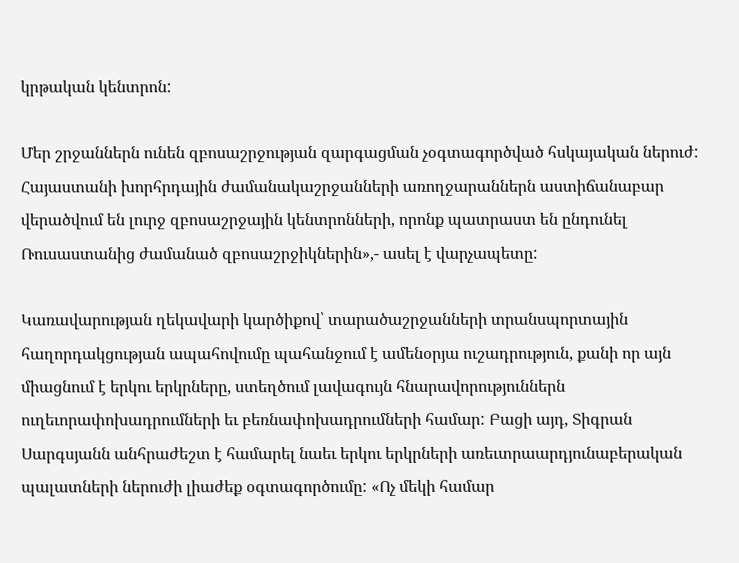կրթական կենտրոն:

Մեր շրջաններն ունեն զբոսաշրջության զարգացման չօգտագործված հսկայական ներուժ: Հայաստանի խորհրդային ժամանակաշրջանների առողջարաններն աստիճանաբար վերածվում են լուրջ զբոսաշրջային կենտրոնների, որոնք պատրաստ են ընդունել Ռուսաստանից ժամանած զբոսաշրջիկներին»,- ասել է վարչապետը:

Կառավարության ղեկավարի կարծիքով՝ տարածաշրջանների տրանսպորտային հաղորդակցության ապահովումը պահանջում է ամենօրյա ուշադրություն, քանի որ այն միացնում է երկու երկրները, ստեղծում լավագույն հնարավորություններն ուղեւորափոխադրումների եւ բեռնափոխադրումների համար: Բացի այդ, Տիգրան Սարգսյանն անհրաժեշտ է համարել նաեւ երկու երկրների առեւտրաարդյունաբերական պալատների ներուժի լիաժեք օգտագործումը: «Ոչ մեկի համար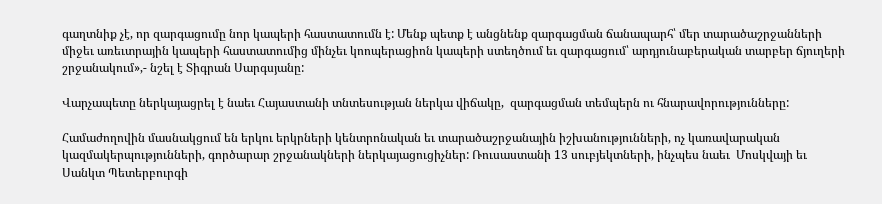գաղտնիք չէ, որ զարգացումը նոր կապերի հաստատումն է: Մենք պետք է անցնենք զարգացման ճանապարհ՝ մեր տարածաշրջանների միջեւ առեւտրային կապերի հաստատումից մինչեւ կոոպերացիոն կապերի ստեղծում եւ զարգացում՝ արդյունաբերական տարբեր ճյուղերի շրջանակում»,- նշել է Տիգրան Սարգսյանը:

Վարչապետը ներկայացրել է նաեւ Հայաստանի տնտեսության ներկա վիճակը,  զարգացման տեմպերն ու հնարավորությունները:

Համաժողովին մասնակցում են երկու երկրների կենտրոնական եւ տարածաշրջանային իշխանությունների, ոչ կառավարական կազմակերպությունների, գործարար շրջանակների ներկայացուցիչներ: Ռուսաստանի 13 սուբյեկտների, ինչպես նաեւ  Մոսկվայի եւ Սանկտ Պետերբուրգի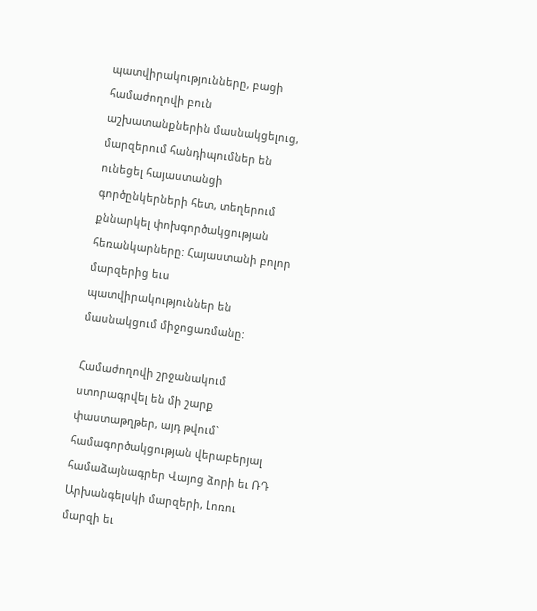պատվիրակությունները, բացի համաժողովի բուն աշխատանքներին մասնակցելուց, մարզերում հանդիպումներ են ունեցել հայաստանցի գործընկերների հետ, տեղերում քննարկել փոխգործակցության հեռանկարները: Հայաստանի բոլոր մարզերից եւս պատվիրակություններ են մասնակցում միջոցառմանը:

Համաժողովի շրջանակում ստորագրվել են մի շարք փաստաթղթեր, այդ թվում` համագործակցության վերաբերյալ համաձայնագրեր Վայոց ձորի եւ ՌԴ Արխանգելսկի մարզերի, Լոռու մարզի եւ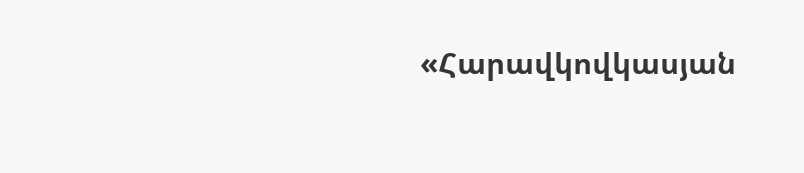«Հարավկովկասյան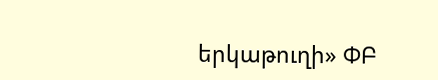երկաթուղի» ՓԲ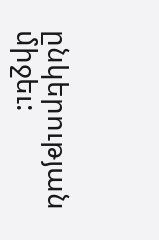ընկերության միջեւ: